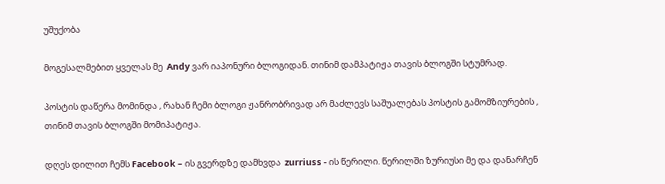უშუქობა

მოგესალმებით ყველას მე  Andy ვარ იაპონური ბლოგიდან. თინიმ დამპატიჟა თავის ბლოგში სტუმრად.

პოსტის დაწერა მომინდა , რახან ჩემი ბლოგი ჟანრობრივად არ მაძლევს საშუალებას პოსტის გამომზიურების , თინიმ თავის ბლოგში მომიპატიჟა.

დღეს დილით ჩემს Facebook – ის გვერდზე დამხვდა  zurriuss - ის წერილი. წერილში ზურიუსი მე და დანარჩენ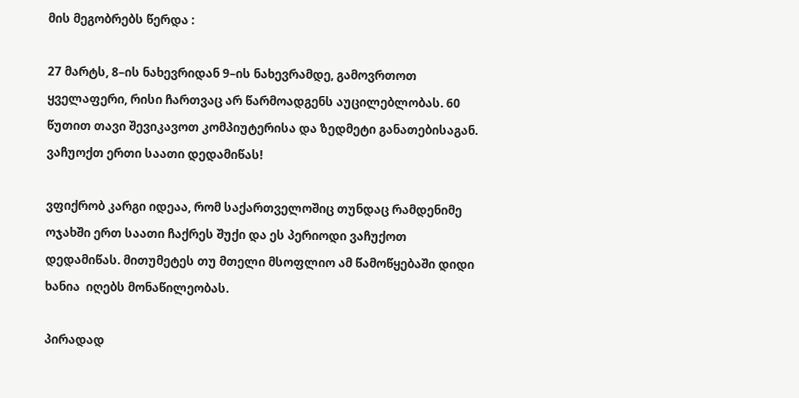მის მეგობრებს წერდა :

27 მარტს, 8–ის ნახევრიდან 9–ის ნახევრამდე, გამოვრთოთ ყველაფერი, რისი ჩართვაც არ წარმოადგენს აუცილებლობას. 60 წუთით თავი შევიკავოთ კომპიუტერისა და ზედმეტი განათებისაგან.
ვაჩუოქთ ერთი საათი დედამიწას!

ვფიქრობ კარგი იდეაა, რომ საქართველოშიც თუნდაც რამდენიმე ოჯახში ერთ საათი ჩაქრეს შუქი და ეს პერიოდი ვაჩუქოთ  დედამიწას. მითუმეტეს თუ მთელი მსოფლიო ამ წამოწყებაში დიდი ხანია  იღებს მონაწილეობას.

პირადად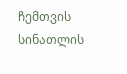ჩემთვის სინათლის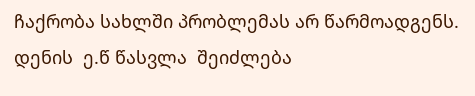ჩაქრობა სახლში პრობლემას არ წარმოადგენს.  დენის  ე.წ წასვლა  შეიძლება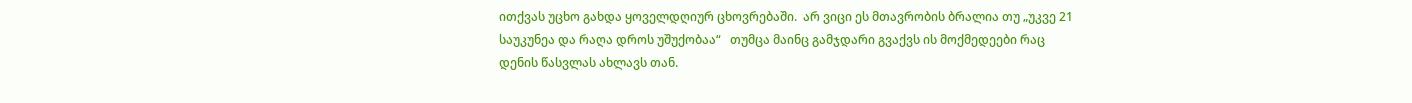ითქვას უცხო გახდა ყოველდღიურ ცხოვრებაში.  არ ვიცი ეს მთავრობის ბრალია თუ „უკვე 21 საუკუნეა და რაღა დროს უშუქობაა“   თუმცა მაინც გამჯდარი გვაქვს ის მოქმედეები რაც დენის წასვლას ახლავს თან.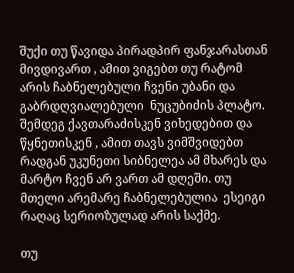შუქი თუ წავიდა პირადპირ ფანჯარასთან მივდივართ , ამით ვიგებთ თუ რატომ არის ჩაბნელებული ჩვენი უბანი და  გაბრდღვიალებული  ნუცუბიძის პლატო. შემდეგ ქავთარაძისკენ ვიხედებით და წყნეთისკენ , ამით თავს ვიმშვიდებთ რადგან უკუნეთი სიბნელეა ამ მხარეს და მარტო ჩვენ არ ვართ ამ დღეში. თუ მთელი არემარე ჩაბნელებულია  ესეიგი რაღაც სერიოზულად არის საქმე.

თუ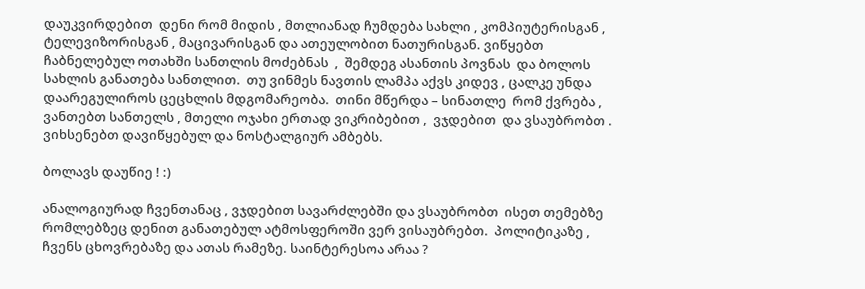დაუკვირდებით  დენი რომ მიდის , მთლიანად ჩუმდება სახლი , კომპიუტერისგან , ტელევიზორისგან , მაცივარისგან და ათეულობით ნათურისგან. ვიწყებთ  ჩაბნელებულ ოთახში სანთლის მოძებნას  ,  შემდეგ ასანთის პოვნას  და ბოლოს სახლის განათება სანთლით.  თუ ვინმეს ნავთის ლამპა აქვს კიდევ , ცალკე უნდა დაარეგულიროს ცეცხლის მდგომარეობა.  თინი მწერდა – სინათლე  რომ ქვრება , ვანთებთ სანთელს , მთელი ოჯახი ერთად ვიკრიბებით ,  ვჯდებით  და ვსაუბრობთ .  ვიხსენებთ დავიწყებულ და ნოსტალგიურ ამბებს.

ბოლავს დაუწიე ! :)

ანალოგიურად ჩვენთანაც , ვჯდებით სავარძლებში და ვსაუბრობთ  ისეთ თემებზე რომლებზეც დენით განათებულ ატმოსფეროში ვერ ვისაუბრებთ.  პოლიტიკაზე , ჩვენს ცხოვრებაზე და ათას რამეზე. საინტერესოა არაა ?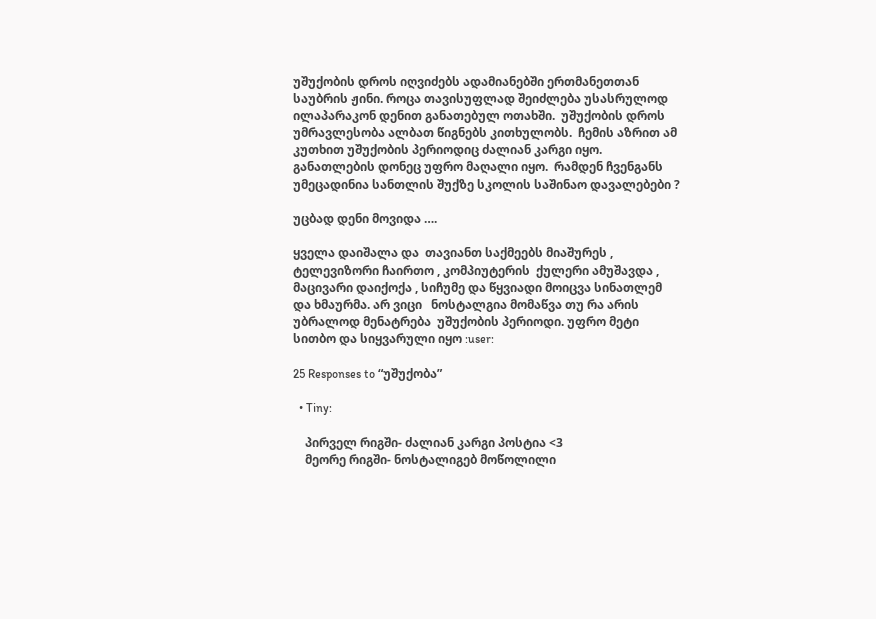უშუქობის დროს იღვიძებს ადამიანებში ერთმანეთთან საუბრის ჟინი. როცა თავისუფლად შეიძლება უსასრულოდ ილაპარაკონ დენით განათებულ ოთახში.  უშუქობის დროს უმრავლესობა ალბათ წიგნებს კითხულობს.  ჩემის აზრით ამ კუთხით უშუქობის პერიოდიც ძალიან კარგი იყო. განათლების დონეც უფრო მაღალი იყო.  რამდენ ჩვენგანს უმეცადინია სანთლის შუქზე სკოლის საშინაო დავალებები ?

უცბად დენი მოვიდა ….

ყველა დაიშალა და  თავიანთ საქმეებს მიაშურეს ,  ტელევიზორი ჩაირთო , კომპიუტერის  ქულერი ამუშავდა , მაცივარი დაიქოქა , სიჩუმე და წყვიადი მოიცვა სინათლემ და ხმაურმა. არ ვიცი   ნოსტალგია მომაწვა თუ რა არის უბრალოდ მენატრება  უშუქობის პერიოდი. უფრო მეტი  სითბო და სიყვარული იყო :user:

25 Responses to “უშუქობა”

  • Tiny:

    პირველ რიგში- ძალიან კარგი პოსტია <3
    მეორე რიგში- ნოსტალიგებ მოწოლილი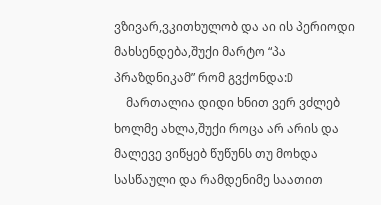ვზივარ,ვკითხულობ და აი ის პერიოდი მახსენდება,შუქი მარტო “პა პრაზდნიკამ” რომ გვქონდა:D
    მართალია დიდი ხნით ვერ ვძლებ ხოლმე ახლა,შუქი როცა არ არის და მალევე ვიწყებ წუწუნს თუ მოხდა სასწაული და რამდენიმე საათით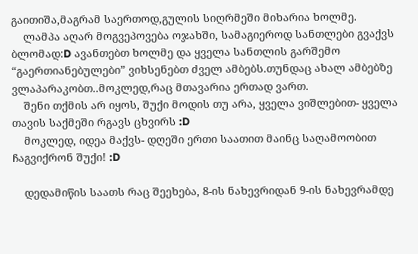გაითიშა,მაგრამ საერთოდ,გულის სიღრმეში მიხარია ხოლმე.
    ლამპა აღარ მოგვეპოვება ოჯახში, სამაგიეროდ სანთლები გვაქვს ბლომად:D ავანთებთ ხოლმე და ყველა სანთლის გარშემო “გაერთიანებულები” ვიხსენებთ ძველ ამბებს.თუნდაც ახალ ამბებზე ვლაპარაკობთ..მოკლედ,რაც მთავარია ერთად ვართ.
    შენი თქმის არ იყოს, შუქი მოდის თუ არა, ყველა ვიშლებით- ყველა თავის საქმეში რგავს ცხვირს :D
    მოკლედ, იდეა მაქვს- დღეში ერთი საათით მაინც საღამოობით ჩაგვიქრონ შუქი! :D

    დედამიწის საათს რაც შეეხება, 8-ის ნახევრიდან 9-ის ნახევრამდე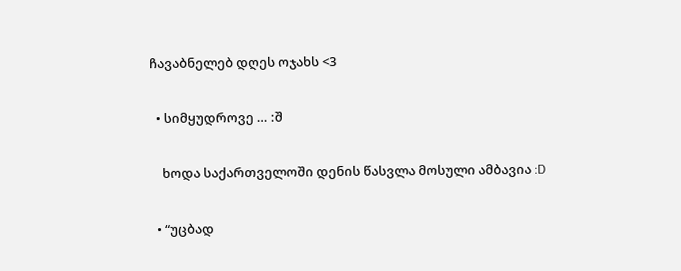ჩავაბნელებ დღეს ოჯახს <3

  • სიმყუდროვე … :შ

    ხოდა საქართველოში დენის წასვლა მოსული ამბავია :D

  • “უცბად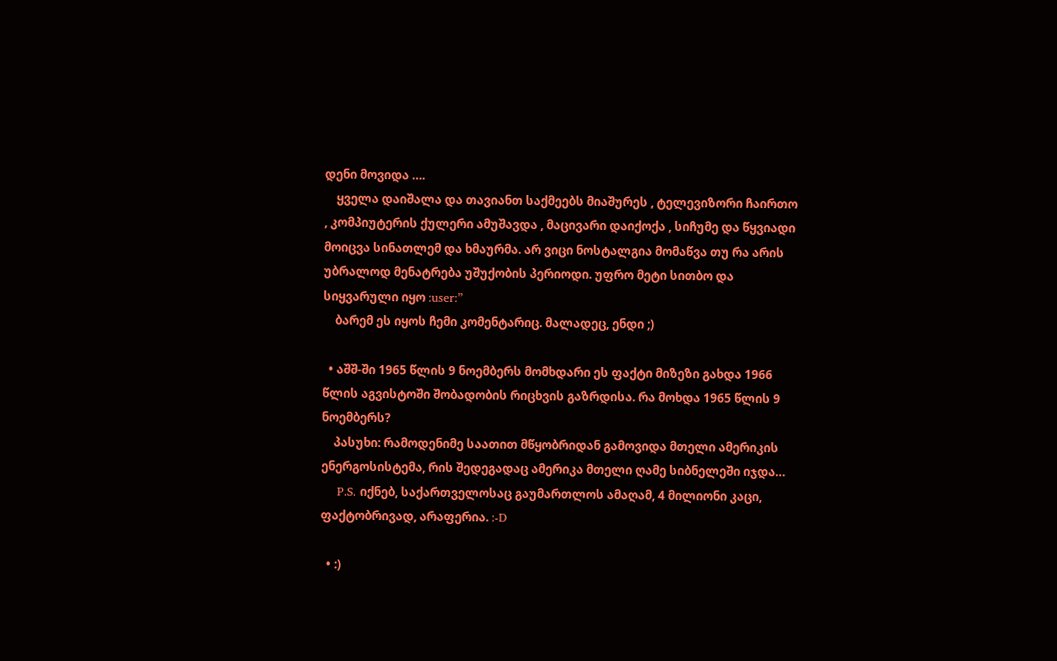დენი მოვიდა ….
    ყველა დაიშალა და თავიანთ საქმეებს მიაშურეს , ტელევიზორი ჩაირთო , კომპიუტერის ქულერი ამუშავდა , მაცივარი დაიქოქა , სიჩუმე და წყვიადი მოიცვა სინათლემ და ხმაურმა. არ ვიცი ნოსტალგია მომაწვა თუ რა არის უბრალოდ მენატრება უშუქობის პერიოდი. უფრო მეტი სითბო და სიყვარული იყო :user:”
    ბარემ ეს იყოს ჩემი კომენტარიც. მალადეც, ენდი ;)

  • აშშ-ში 1965 წლის 9 ნოემბერს მომხდარი ეს ფაქტი მიზეზი გახდა 1966 წლის აგვისტოში შობადობის რიცხვის გაზრდისა. რა მოხდა 1965 წლის 9 ნოემბერს?
    პასუხი: რამოდენიმე საათით მწყობრიდან გამოვიდა მთელი ამერიკის ენერგოსისტემა, რის შედეგადაც ამერიკა მთელი ღამე სიბნელეში იჯდა…
    P.S. იქნებ, საქართველოსაც გაუმართლოს ამაღამ, 4 მილიონი კაცი, ფაქტობრივად, არაფერია. :-D

  • :)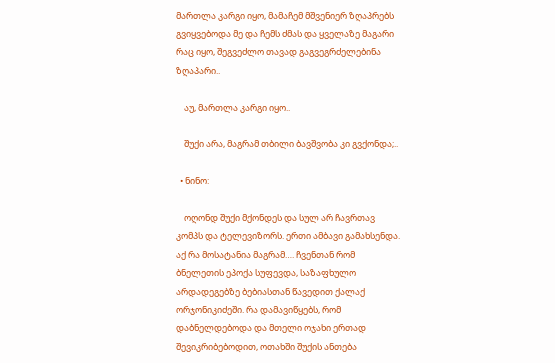მართლა კარგი იყო, მამაჩემ მშვენიერ ზღაპრებს გვიყვებოდა მე და ჩემს ძმას და ყველაზე მაგარი რაც იყო, შეგვეძლო თავად გაგვეგრძელებინა ზღაპარი..

    აუ, მართლა კარგი იყო..

    შუქი არა, მაგრამ თბილი ბავშვობა კი გვქონდა;..

  • ნინო:

    ოღონდ შუქი მქონდეს და სულ არ ჩავრთავ კომპს და ტელევიზორს. ერთი ამბავი გამახსენდა. აქ რა მოსატანია მაგრამ…. ჩვენთან რომ ბნელეთის ეპოქა სუფევდა, საზაფხულო არდადეგებზე ბებიასთან წავედით ქალაქ ორჯონიკიძეში. რა დამავიწყებს, რომ დაბნელდებოდა და მთელი ოჯახი ერთად შევიკრიბებოდით, ოთახში შუქის ანთება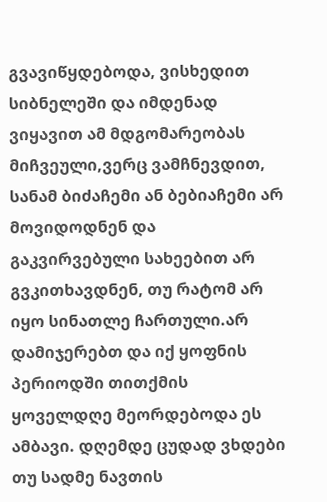გვავიწყდებოდა, ვისხედით სიბნელეში და იმდენად ვიყავით ამ მდგომარეობას მიჩვეული,ვერც ვამჩნევდით, სანამ ბიძაჩემი ან ბებიაჩემი არ მოვიდოდნენ და გაკვირვებული სახეებით არ გვკითხავდნენ, თუ რატომ არ იყო სინათლე ჩართული.არ დამიჯერებთ და იქ ყოფნის პერიოდში თითქმის ყოველდღე მეორდებოდა ეს ამბავი. დღემდე ცუდად ვხდები თუ სადმე ნავთის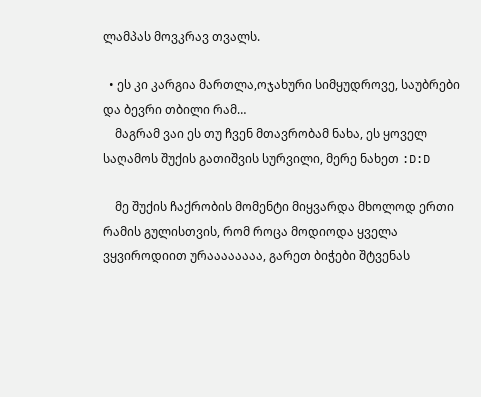ლამპას მოვკრავ თვალს.

  • ეს კი კარგია მართლა,ოჯახური სიმყუდროვე, საუბრები და ბევრი თბილი რამ…
    მაგრამ ვაი ეს თუ ჩვენ მთავრობამ ნახა, ეს ყოველ საღამოს შუქის გათიშვის სურვილი, მერე ნახეთ :D:D

    მე შუქის ჩაქრობის მომენტი მიყვარდა მხოლოდ ერთი რამის გულისთვის, რომ როცა მოდიოდა ყველა ვყვიროდიით ურაააააააა, გარეთ ბიჭები შტვენას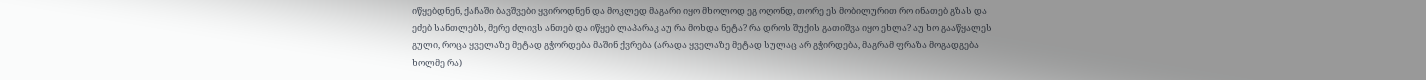იწყებდნენ, ქაჩაში ბავშვები ყვიროდნენ და მოკლედ მაგარი იყო მხოლოდ ეგ ოღონდ, თორე ეს მობილურით რო ინათებ გზას და ეძებ სანთლებს, მერე ძლივს ანთებ და იწყებ ლაპარაკ აუ რა მოხდა ნეტა? რა დროს შუქის გათიშვა იყო ეხლა? აუ ხო გააწყალეს გული, როცა ყველაზე მეტად გჭორდება მაშინ ქვრება (არადა ყველაზე მეტად სულაც არ გჭირდება, მაგრამ ფრაზა მოგადგება ხოლმე რა)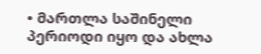• მართლა საშინელი პერიოდი იყო და ახლა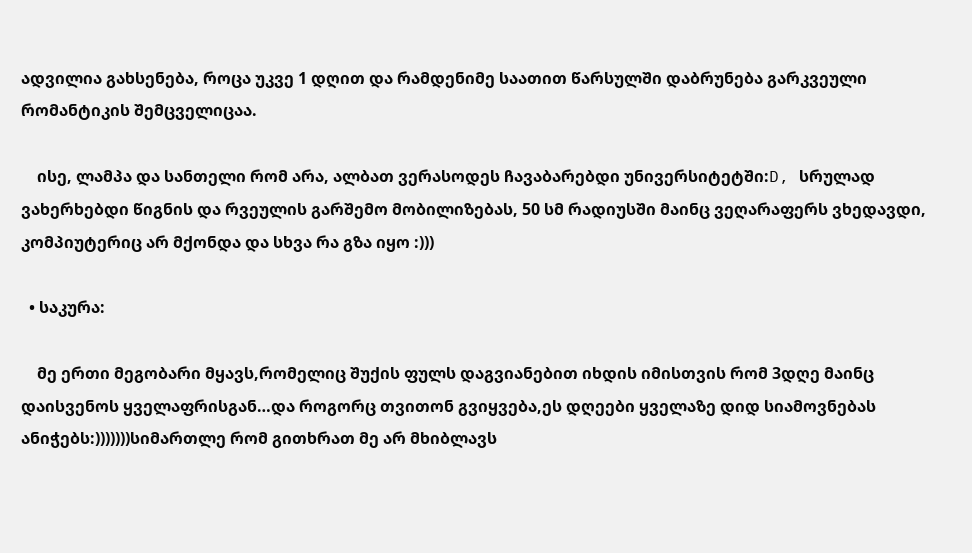ადვილია გახსენება, როცა უკვე 1 დღით და რამდენიმე საათით წარსულში დაბრუნება გარკვეული რომანტიკის შემცველიცაა.

    ისე, ლამპა და სანთელი რომ არა, ალბათ ვერასოდეს ჩავაბარებდი უნივერსიტეტში:D, სრულად ვახერხებდი წიგნის და რვეულის გარშემო მობილიზებას, 50 სმ რადიუსში მაინც ვეღარაფერს ვხედავდი, კომპიუტერიც არ მქონდა და სხვა რა გზა იყო :)))

  • საკურა:

    მე ერთი მეგობარი მყავს,რომელიც შუქის ფულს დაგვიანებით იხდის იმისთვის რომ 3დღე მაინც დაისვენოს ყველაფრისგან…და როგორც თვითონ გვიყვება,ეს დღეები ყველაზე დიდ სიამოვნებას ანიჭებს:)))))))სიმართლე რომ გითხრათ მე არ მხიბლავს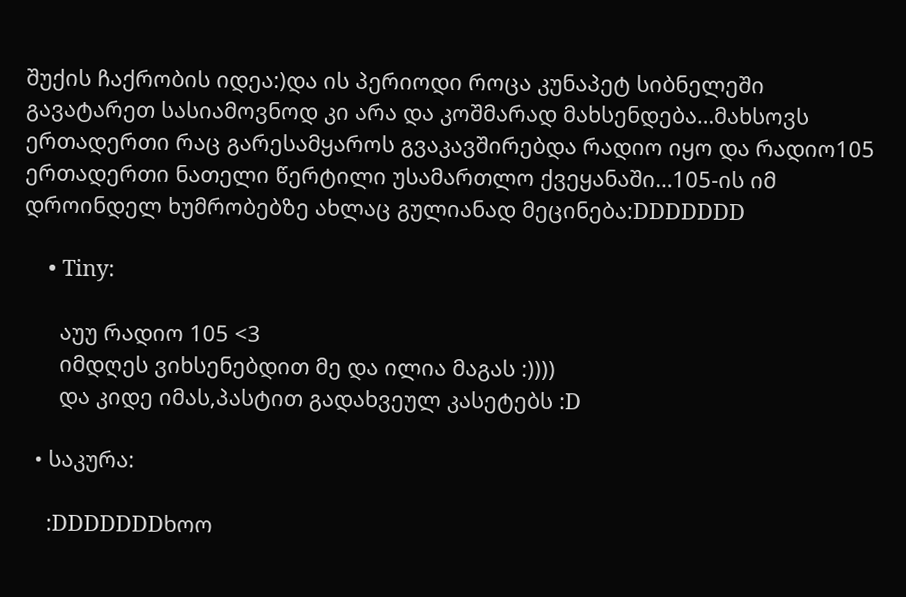შუქის ჩაქრობის იდეა:)და ის პერიოდი როცა კუნაპეტ სიბნელეში გავატარეთ სასიამოვნოდ კი არა და კოშმარად მახსენდება…მახსოვს ერთადერთი რაც გარესამყაროს გვაკავშირებდა რადიო იყო და რადიო105 ერთადერთი ნათელი წერტილი უსამართლო ქვეყანაში…105-ის იმ დროინდელ ხუმრობებზე ახლაც გულიანად მეცინება:DDDDDDD

    • Tiny:

      აუუ რადიო 105 <3
      იმდღეს ვიხსენებდით მე და ილია მაგას :))))
      და კიდე იმას,პასტით გადახვეულ კასეტებს :D

  • საკურა:

    :DDDDDDDხოო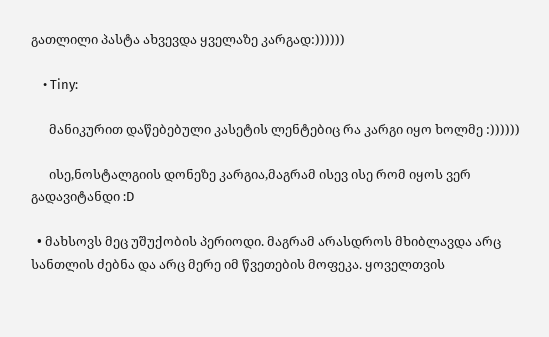გათლილი პასტა ახვევდა ყველაზე კარგად:))))))

    • Tiny:

      მანიკურით დაწებებული კასეტის ლენტებიც რა კარგი იყო ხოლმე :))))))

      ისე,ნოსტალგიის დონეზე კარგია,მაგრამ ისევ ისე რომ იყოს ვერ გადავიტანდი :D

  • მახსოვს მეც უშუქობის პერიოდი. მაგრამ არასდროს მხიბლავდა არც სანთლის ძებნა და არც მერე იმ წვეთების მოფეკა. ყოველთვის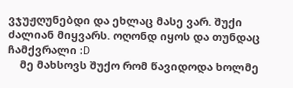ვჯუჟღუნებდი და ეხლაც მასე ვარ. შუქი ძალიან მიყვარს. ოღონდ იყოს და თუნდაც ჩამქვრალი :D
    მე მახსოვს შუქო რომ წავიდოდა ხოლმე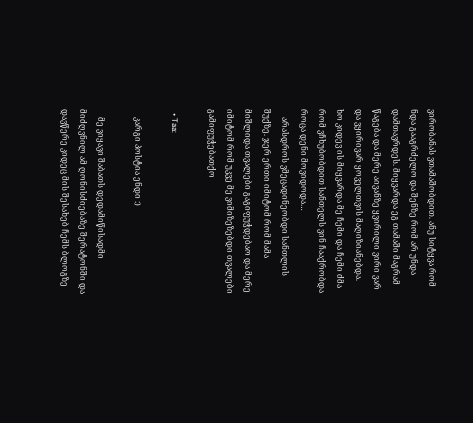ვირობანას ვთამაშობდით. ანუ სიტყვა რომ ნდა გააგრძელო და შენზე რომ არ უნდა დამთავრდეს. მიყვარდა ეგ თამაში მაგრამ წაგება და მერე აივანზე ყვირილი ვირი ვარ და ვყირივარ ყოველთვის მაღიზიანებდა. ხო კიდევ ის მიყვარდა მე ჩემი და ჩემი ძმა რომ ვჩხუბობდით სანთელს ვინ ჩააქრობდა როცა დენი მოვიდოდა…
    არასდროს ვმეცადინეობდი სანთლის შუქზე. ჯერ ერთი იმიტომ რომ მამა მიშლიდა თვალები გაგიფუჭდებაო და მერე იმიტომ რომ უკვე მე ვიმიზეზებდი თვალები გამიფუჭებათქო

  • Taa:

    კარგი პოსტია ენდი :)

    მე ვიყავი შაბათს დედამიწისადმი მიძღვნილ ამ ღონისძიებაზე შერატონში და დავწერე კიდეც მის შესახებ ჩემს ბლოგზე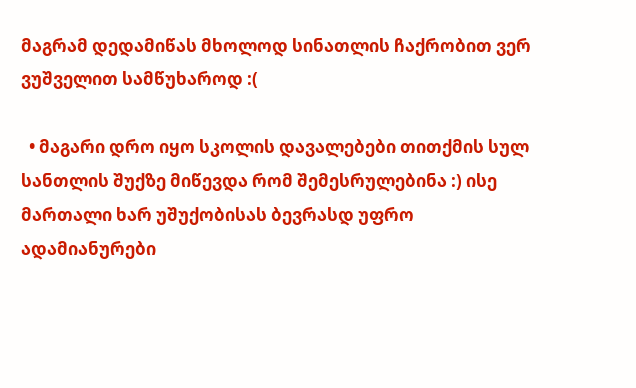მაგრამ დედამიწას მხოლოდ სინათლის ჩაქრობით ვერ ვუშველით სამწუხაროდ :(

  • მაგარი დრო იყო სკოლის დავალებები თითქმის სულ სანთლის შუქზე მიწევდა რომ შემესრულებინა :) ისე მართალი ხარ უშუქობისას ბევრასდ უფრო ადამიანურები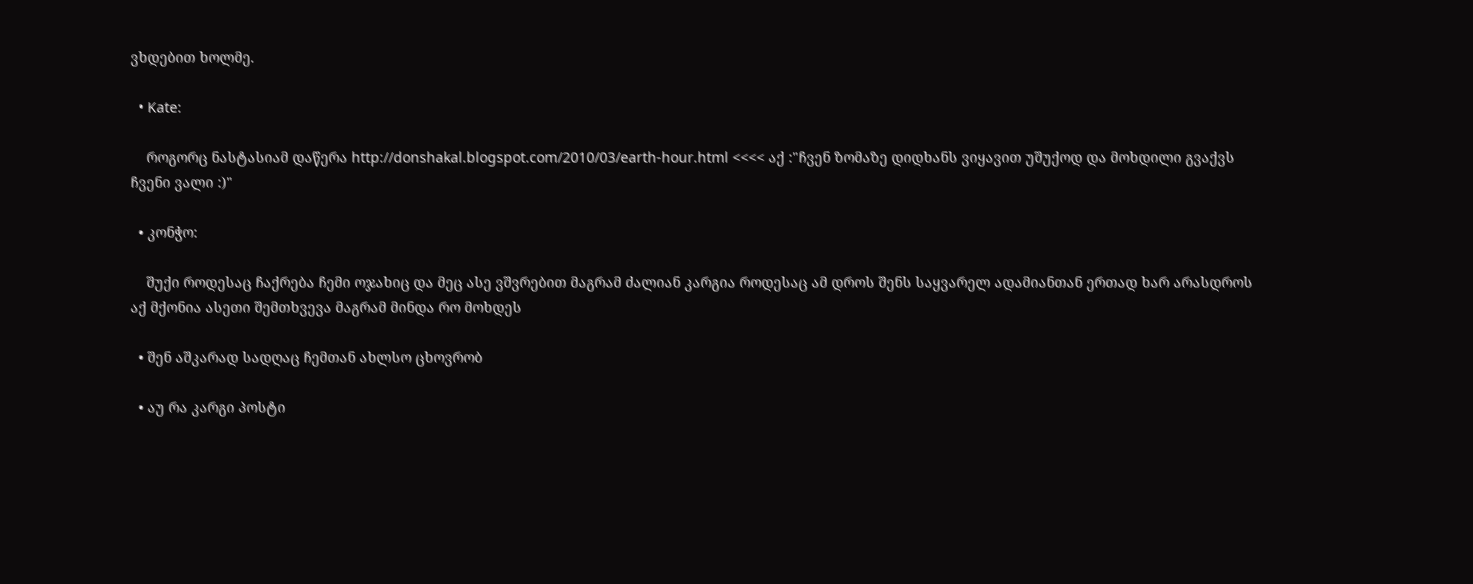ვხდებით ხოლმე.

  • Kate:

    როგორც ნასტასიამ დაწერა http://donshakal.blogspot.com/2010/03/earth-hour.html <<<< აქ :"ჩვენ ზომაზე დიდხანს ვიყავით უშუქოდ და მოხდილი გვაქვს ჩვენი ვალი :)"

  • კონჭო:

    შუქი როდესაც ჩაქრება ჩემი ოჯახიც და მეც ასე ვშვრებით მაგრამ ძალიან კარგია როდესაც ამ დროს შენს საყვარელ ადამიანთან ერთად ხარ არასდროს აქ მქონია ასეთი შემთხვევა მაგრამ მინდა რო მოხდეს

  • შენ აშკარად სადღაც ჩემთან ახლსო ცხოვრობ

  • აუ რა კარგი პოსტი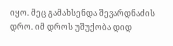იყო. მეც გამახსენდა შევარდნაძის დრო. იმ დროს უშუქობა დიდ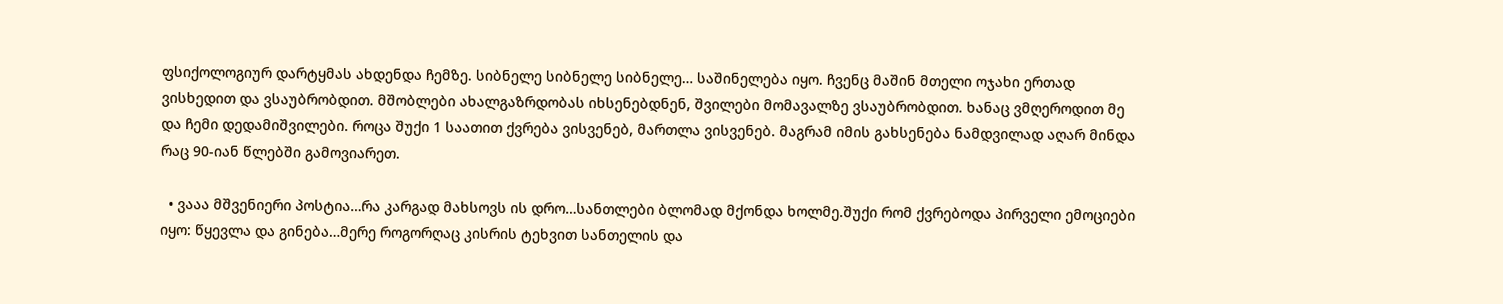ფსიქოლოგიურ დარტყმას ახდენდა ჩემზე. სიბნელე სიბნელე სიბნელე… საშინელება იყო. ჩვენც მაშინ მთელი ოჯახი ერთად ვისხედით და ვსაუბრობდით. მშობლები ახალგაზრდობას იხსენებდნენ, შვილები მომავალზე ვსაუბრობდით. ხანაც ვმღეროდით მე და ჩემი დედამიშვილები. როცა შუქი 1 საათით ქვრება ვისვენებ, მართლა ვისვენებ. მაგრამ იმის გახსენება ნამდვილად აღარ მინდა რაც 90-იან წლებში გამოვიარეთ.

  • ვააა მშვენიერი პოსტია…რა კარგად მახსოვს ის დრო…სანთლები ბლომად მქონდა ხოლმე.შუქი რომ ქვრებოდა პირველი ემოციები იყო: წყევლა და გინება…მერე როგორღაც კისრის ტეხვით სანთელის და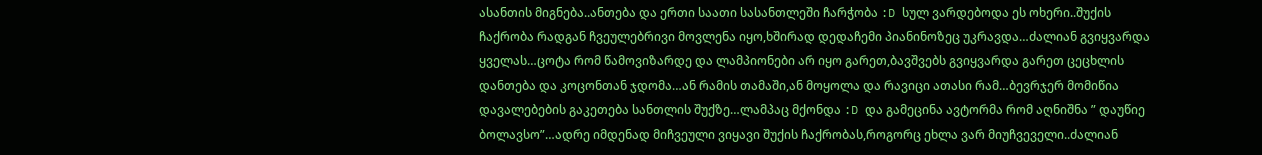ასანთის მიგნება..ანთება და ერთი საათი სასანთლეში ჩარჭობა :D სულ ვარდებოდა ეს ოხერი..შუქის ჩაქრობა რადგან ჩვეულებრივი მოვლენა იყო,ხშირად დედაჩემი პიანინოზეც უკრავდა…ძალიან გვიყვარდა ყველას…ცოტა რომ წამოვიზარდე და ლამპიონები არ იყო გარეთ,ბავშვებს გვიყვარდა გარეთ ცეცხლის დანთება და კოცონთან ჯდომა…ან რამის თამაში,ან მოყოლა და რავიცი ათასი რამ…ბევრჯერ მომიწია დავალებების გაკეთება სანთლის შუქზე…ლამპაც მქონდა :D და გამეცინა ავტორმა რომ აღნიშნა ” დაუწიე ბოლავსო”…ადრე იმდენად მიჩვეული ვიყავი შუქის ჩაქრობას,როგორც ეხლა ვარ მიუჩვეველი..ძალიან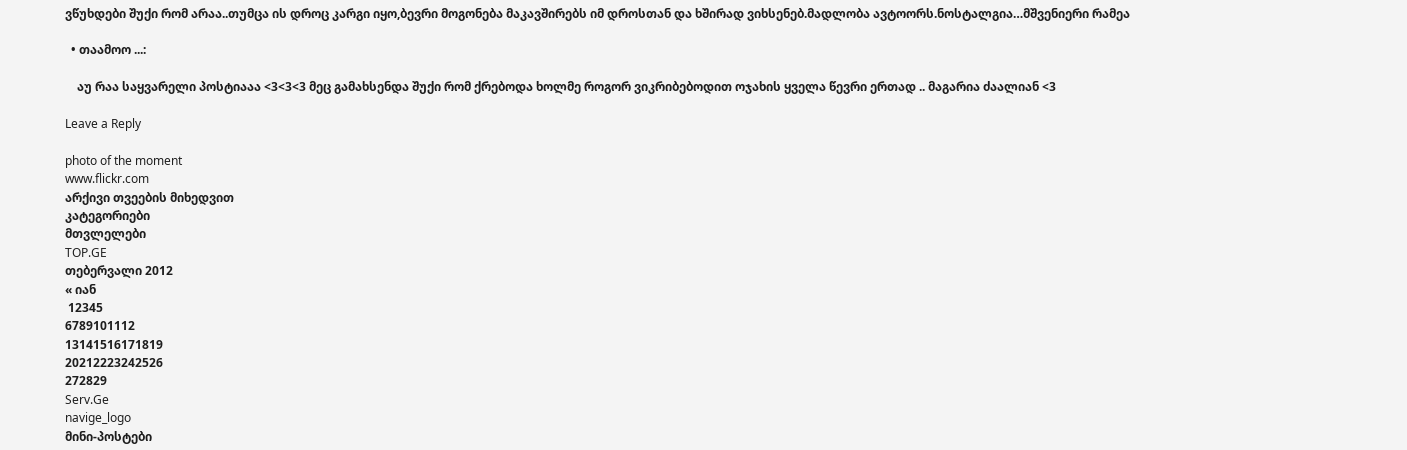ვწუხდები შუქი რომ არაა..თუმცა ის დროც კარგი იყო,ბევრი მოგონება მაკავშირებს იმ დროსთან და ხშირად ვიხსენებ.მადლობა ავტოორს.ნოსტალგია…მშვენიერი რამეა

  • თაამოო ...:

    აუ რაა საყვარელი პოსტიააა <3<3<3 მეც გამახსენდა შუქი რომ ქრებოდა ხოლმე როგორ ვიკრიბებოდით ოჯახის ყველა წევრი ერთად .. მაგარია ძაალიან <3

Leave a Reply

photo of the moment
www.flickr.com
არქივი თვეების მიხედვით
კატეგორიები
მთვლელები
TOP.GE
თებერვალი 2012
« იან
 12345
6789101112
13141516171819
20212223242526
272829
Serv.Ge
navige_logo
მინი-პოსტები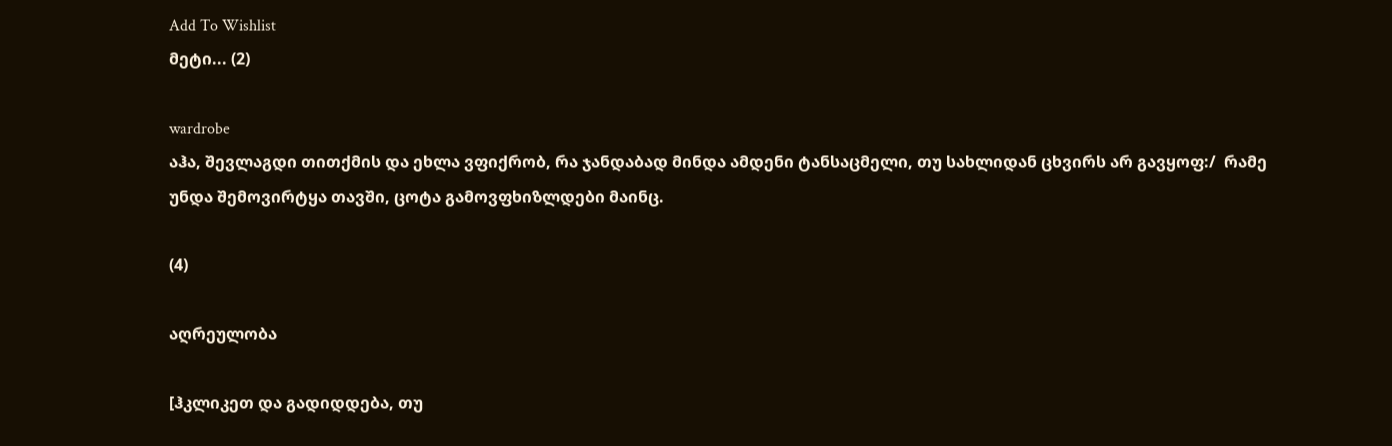Add To Wishlist
მეტი... (2)

wardrobe
აჰა, შევლაგდი თითქმის და ეხლა ვფიქრობ, რა ჯანდაბად მინდა ამდენი ტანსაცმელი, თუ სახლიდან ცხვირს არ გავყოფ:/  რამე უნდა შემოვირტყა თავში, ცოტა გამოვფხიზლდები მაინც.

(4)

აღრეულობა

[ჰკლიკეთ და გადიდდება, თუ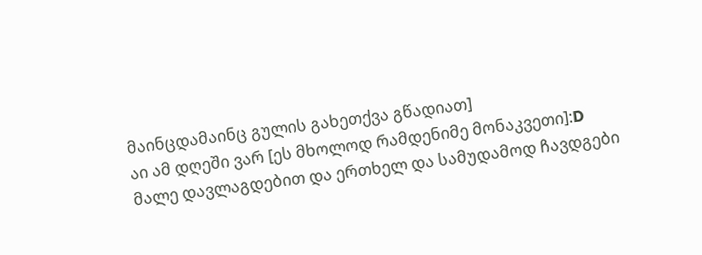მაინცდამაინც გულის გახეთქვა გწადიათ]
აი ამ დღეში ვარ [ეს მხოლოდ რამდენიმე მონაკვეთი]:D
მალე დავლაგდებით და ერთხელ და სამუდამოდ ჩავდგები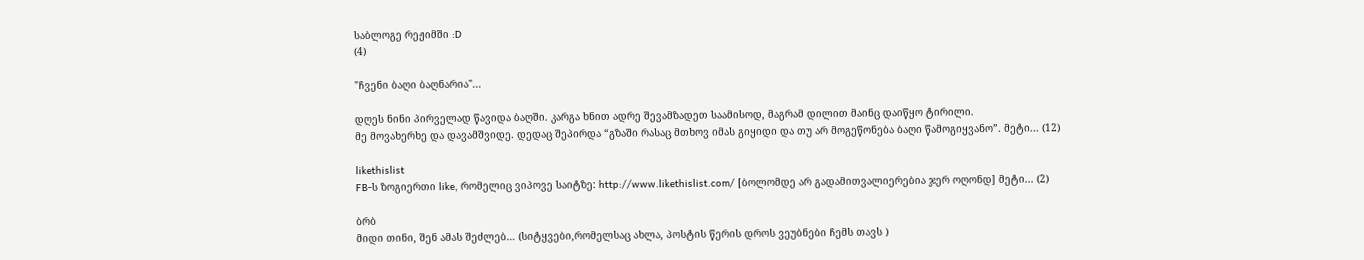საბლოგე რეჟიმში :D
(4)

"ჩვენი ბაღი ბაღნარია"...

დღეს ნინი პირველად წავიდა ბაღში. კარგა ხნით ადრე შევამზადეთ საამისოდ, მაგრამ დილით მაინც დაიწყო ტირილი.
მე მოვახერხე და დავამშვიდე. დედაც შეპირდა “გზაში რასაც მთხოვ იმას გიყიდი და თუ არ მოგეწონება ბაღი წამოგიყვანო”. მეტი... (12)

likethislist
FB-ს ზოგიერთი like, რომელიც ვიპოვე საიტზე: http://www.likethislist.com/ [ბოლომდე არ გადამითვალიერებია ჯერ ოღონდ] მეტი... (2)

ბრბ
მიდი თინი, შენ ამას შეძლებ… (სიტყვები,რომელსაც ახლა, პოსტის წერის დროს ვეუბნები ჩემს თავს )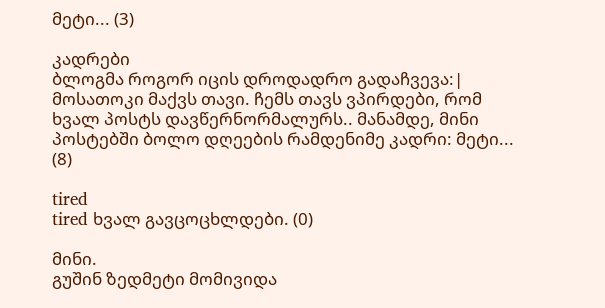მეტი... (3)

კადრები
ბლოგმა როგორ იცის დროდადრო გადაჩვევა:| მოსათოკი მაქვს თავი. ჩემს თავს ვპირდები, რომ ხვალ პოსტს დავწერნორმალურს.. მანამდე, მინი პოსტებში ბოლო დღეების რამდენიმე კადრი: მეტი... (8)

tired
tired ხვალ გავცოცხლდები. (0)

მინი.
გუშინ ზედმეტი მომივიდა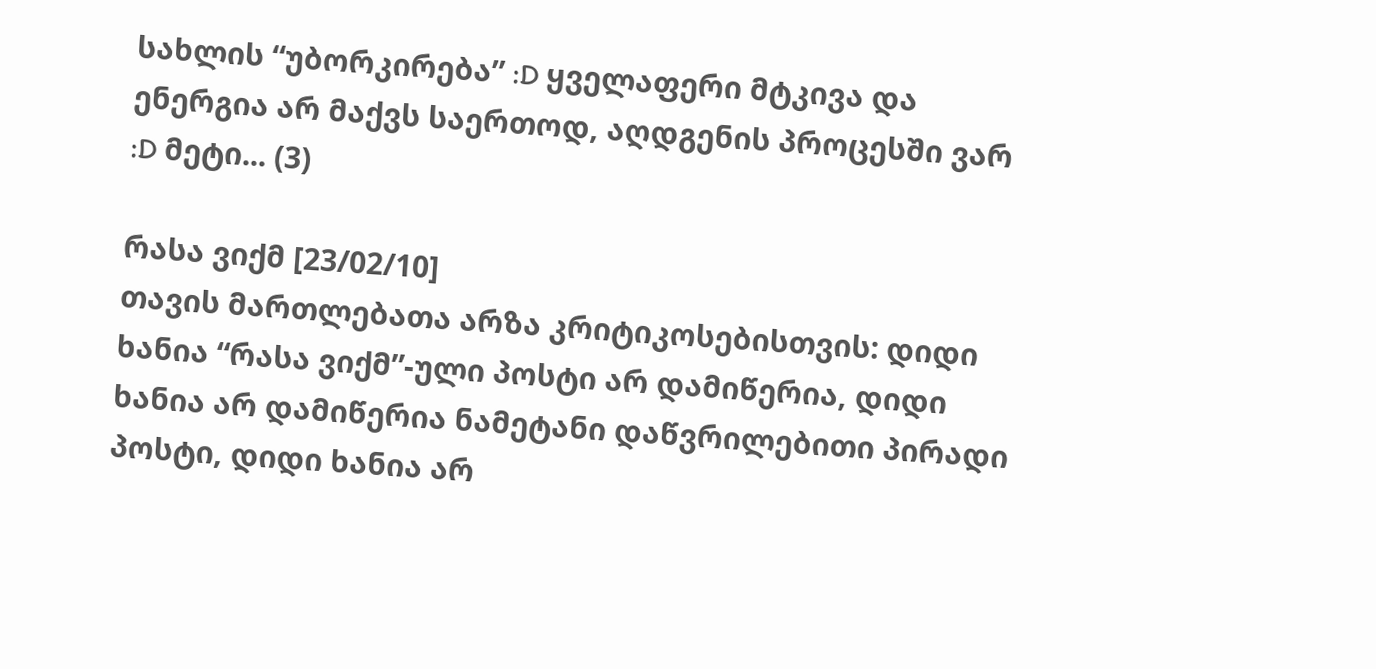სახლის “უბორკირება” :D ყველაფერი მტკივა და ენერგია არ მაქვს საერთოდ, აღდგენის პროცესში ვარ :D მეტი... (3)

რასა ვიქმ [23/02/10]
თავის მართლებათა არზა კრიტიკოსებისთვის: დიდი ხანია “რასა ვიქმ”-ული პოსტი არ დამიწერია, დიდი ხანია არ დამიწერია ნამეტანი დაწვრილებითი პირადი პოსტი, დიდი ხანია არ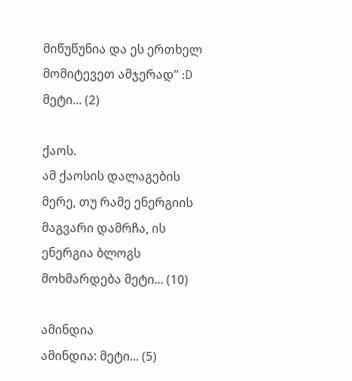მიწუწუნია და ეს ერთხელ მომიტევეთ ამჯერად” :D მეტი... (2)

ქაოს.
ამ ქაოსის დალაგების მერე, თუ რამე ენერგიის მაგვარი დამრჩა, ის ენერგია ბლოგს მოხმარდება მეტი... (10)

ამინდია
ამინდია: მეტი... (5)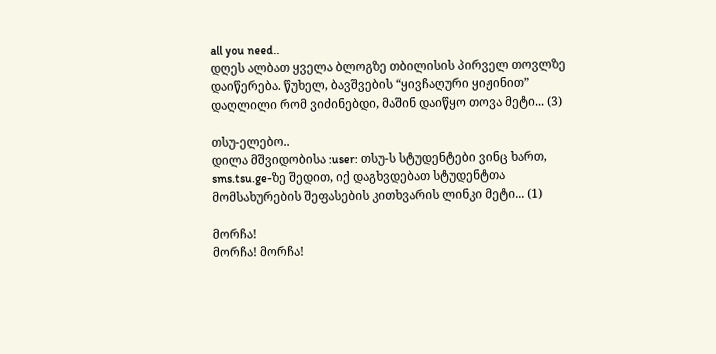all you need..
დღეს ალბათ ყველა ბლოგზე თბილისის პირველ თოვლზე დაიწერება. წუხელ, ბავშვების “ყივჩაღური ყიჟინით” დაღლილი რომ ვიძინებდი, მაშინ დაიწყო თოვა მეტი... (3)

თსუ-ელებო..
დილა მშვიდობისა :user: თსუ-ს სტუდენტები ვინც ხართ, sms.tsu.ge-ზე შედით, იქ დაგხვდებათ სტუდენტთა მომსახურების შეფასების კითხვარის ლინკი მეტი... (1)

მორჩა!
მორჩა! მორჩა!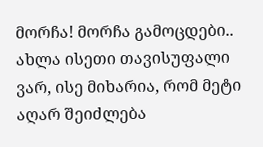მორჩა! მორჩა გამოცდები.. ახლა ისეთი თავისუფალი ვარ, ისე მიხარია, რომ მეტი აღარ შეიძლება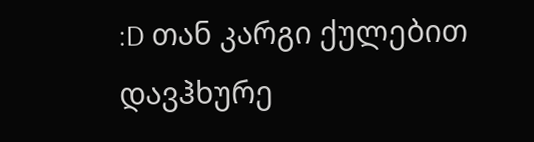:D თან კარგი ქულებით დავჰხურე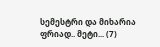სემესტრი და მიხარია ფრიად.. მეტი... (7)